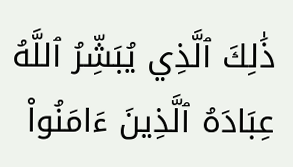ذَٰلِكَ ٱلَّذِي يُبَشِّرُ ٱللَّهُ عِبَادَهُ ٱلَّذِينَ ءَامَنُواْ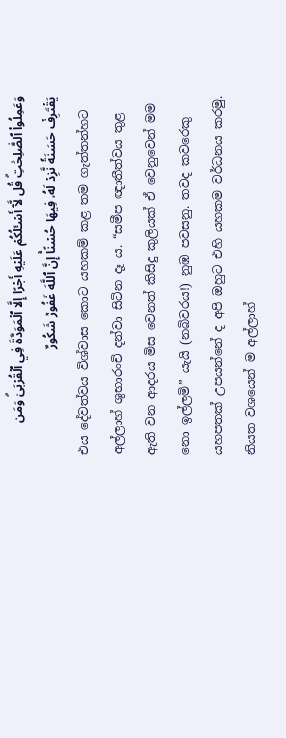وَعَمِلُواْ ٱلصَّٰلِحَٰتِۗ قُل لَّآ أَسۡـَٔلُكُمۡ عَلَيۡهِ أَجۡرًا إِلَّا ٱلۡمَوَدَّةَ فِي ٱلۡقُرۡبَىٰۗ وَمَن يَقۡتَرِفۡ حَسَنَةٗ نَّزِدۡ لَهُۥ فِيهَا حُسۡنًاۚ إِنَّ ٱللَّهَ غَفُورٞ شَكُورٌ
එය දේවත්වය විශ්වාස කොට යහකම් කළ තම ගැත්තන්හට අල්ලාහ් ශුභාරංචි දන්වා සිටින දෑ ය. “සමීප ඥාතීත්වය තුළ ඇති වන ආදරය මිස වෙනත් කිසිදු කුලියක් ඒ වෙනුවෙන් මම නො ඉල්ලමි” යැයි (නබිවරය!) නුඹ පවසනු. තවද කවරෙකු යහපතක් උපයන්නේ ද අපි ඔහුට එහි යහකම වර්ධනය කරමු. නියත වශයෙන් ම අල්ලාහ්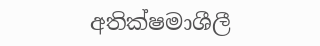අතික්ෂමාශීලී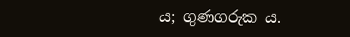ය; ගුණගරුක ය.